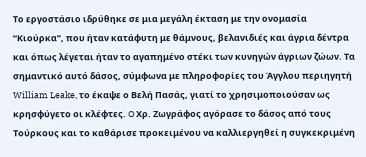Το εργοστάσιο ιδρύθηκε σε μια μεγάλη έκταση με την ονομασία “Κιούρκα”, που ήταν κατάφυτη με θάμνους, βελανιδιές και άγρια δέντρα και όπως λέγεται ήταν το αγαπημένο στέκι των κυνηγών άγριων ζώων. Τα σημαντικό αυτό δάσος, σύμφωνα με πληροφορίες του Άγγλου περιηγητή William Leake, το έκαψε ο Βελή Πασάς, γιατί το χρησιμοποιούσαν ως κρησφύγετο οι κλέφτες. O Χρ. Ζωγράφος αγόρασε το δάσος από τους Τούρκους και το καθάρισε προκειμένου να καλλιεργηθεί η συγκεκριμένη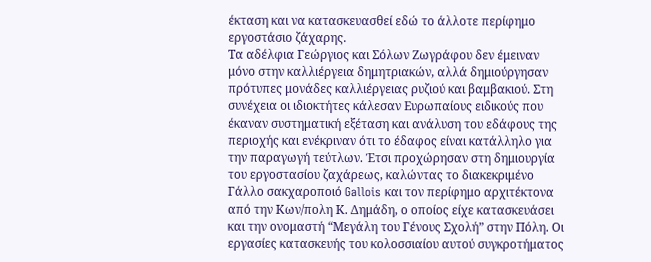έκταση και να κατασκευασθεί εδώ το άλλοτε περίφημο εργοστάσιο ζάχαρης.
Τα αδέλφια Γεώργιος και Σόλων Ζωγράφου δεν έμειναν μόνο στην καλλιέργεια δημητριακών, αλλά δημιούργησαν πρότυπες μονάδες καλλιέργειας ρυζιού και βαμβακιού. Στη συνέχεια οι ιδιοκτήτες κάλεσαν Ευρωπαίους ειδικούς που έκαναν συστηματική εξέταση και ανάλυση του εδάφους της περιοχής και ενέκριναν ότι το έδαφος είναι κατάλληλο για την παραγωγή τεύτλων. Έτσι προχώρησαν στη δημιουργία του εργοστασίου ζαχάρεως, καλώντας το διακεκριμένο Γάλλο σακχαροποιό Gallois και τον περίφημο αρχιτέκτονα από την Κων/πολη Κ. Δημάδη, ο οποίος είχε κατασκευάσει και την ονομαστή “Μεγάλη του Γένους Σχολή” στην Πόλη. Οι εργασίες κατασκευής του κολοσσιαίου αυτού συγκροτήματος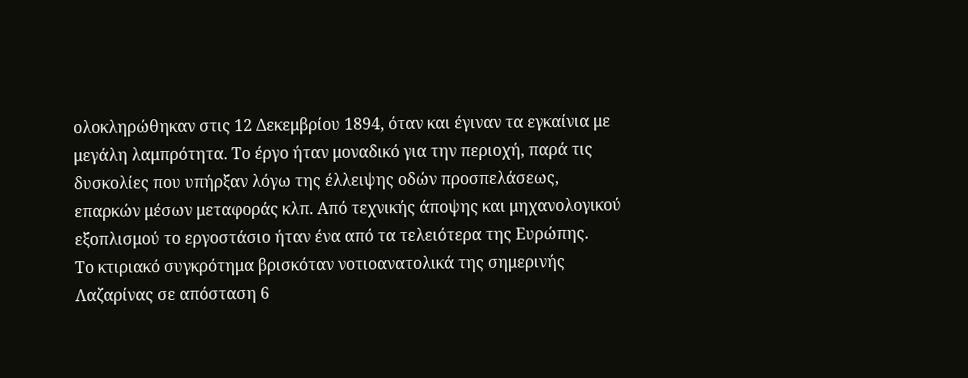ολοκληρώθηκαν στις 12 Δεκεμβρίου 1894, όταν και έγιναν τα εγκαίνια με μεγάλη λαμπρότητα. Το έργο ήταν μοναδικό για την περιοχή, παρά τις δυσκολίες που υπήρξαν λόγω της έλλειψης οδών προσπελάσεως, επαρκών μέσων μεταφοράς κλπ. Από τεχνικής άποψης και μηχανολογικού εξοπλισμού το εργοστάσιο ήταν ένα από τα τελειότερα της Ευρώπης.
Το κτιριακό συγκρότημα βρισκόταν νοτιοανατολικά της σημερινής Λαζαρίνας σε απόσταση 6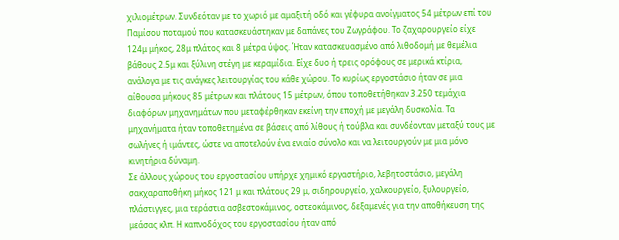χιλιομέτρων. Συνδεόταν με το χωριό με αμαξιτή οδό και γέφυρα ανοίγματος 54 μέτρων επί του Παμίσου ποταμού που κατασκευάστηκαν με δαπάνες του Ζωγράφου. Το ζαχαρουργείο είχε 124μ μήκος, 28μ πλάτος και 8 μέτρα ύψος. Ήταν κατασκευασμένο από λιθοδομή με θεμέλια βάθους 2.5μ και ξύλινη στέγη με κεραμίδια. Είχε δυο ή τρεις ορόφους σε μερικά κτίρια, ανάλογα με τις ανάγκες λειτουργίας του κάθε χώρου. Το κυρίως εργοστάσιο ήταν σε μια αίθουσα μήκους 85 μέτρων και πλάτους 15 μέτρων, όπου τοποθετήθηκαν 3.250 τεμάχια διαφόρων μηχανημάτων που μεταφέρθηκαν εκείνη την εποχή με μεγάλη δυσκολία. Τα μηχανήματα ήταν τοποθετημένα σε βάσεις από λίθους ή τούβλα και συνδέονταν μεταξύ τους με σωλήνες ή ιμάντες, ώστε να αποτελούν ένα ενιαίο σύνολο και να λειτουργούν με μια μόνο κινητήρια δύναμη.
Σε άλλους χώρους του εργοστασίου υπήρχε χημικό εργαστήριο, λεβητοστάσιο, μεγάλη σακχαραποθήκη μήκος 121 μ και πλάτους 29 μ, σιδηρουργείο, χαλκουργείο, ξυλουργείο, πλάστιγγες, μια τεράστια ασβεστοκάμινος, οστεοκάμινος, δεξαμενές για την αποθήκευση της μεάσας κλπ. Η καπνοδόχος του εργοστασίου ήταν από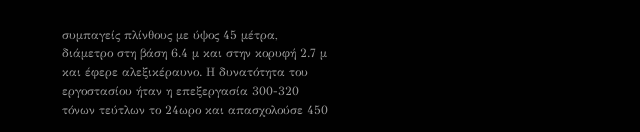συμπαγείς πλίνθους με ύψος 45 μέτρα, διάμετρο στη βάση 6.4 μ και στην κορυφή 2.7 μ και έφερε αλεξικέραυνο. Η δυνατότητα του εργοστασίου ήταν η επεξεργασία 300-320 τόνων τεύτλων το 24ωρο και απασχολούσε 450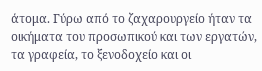άτομα. Γύρω από το ζαχαρουργείο ήταν τα οικήματα του προσωπικού και των εργατών, τα γραφεία, το ξενοδοχείο και οι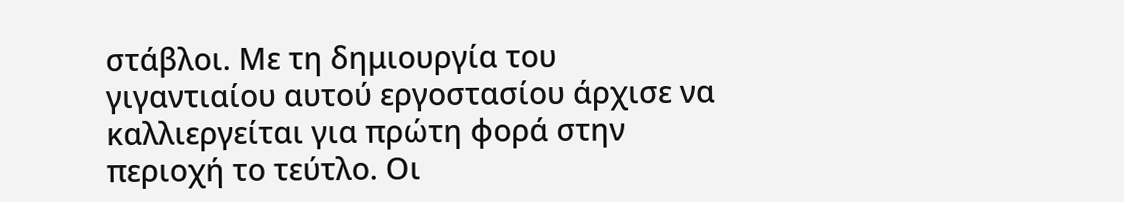στάβλοι. Με τη δημιουργία του γιγαντιαίου αυτού εργοστασίου άρχισε να καλλιεργείται για πρώτη φορά στην περιοχή το τεύτλο. Οι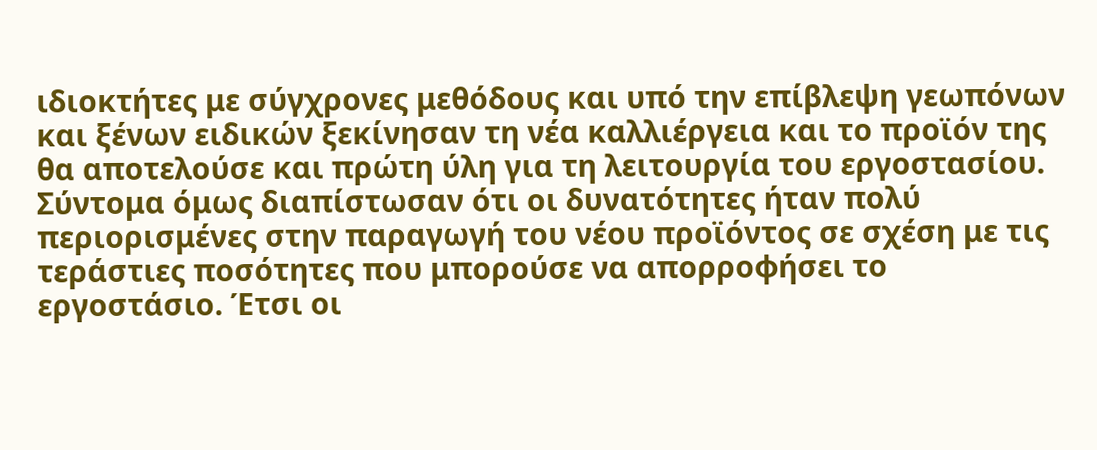ιδιοκτήτες με σύγχρονες μεθόδους και υπό την επίβλεψη γεωπόνων και ξένων ειδικών ξεκίνησαν τη νέα καλλιέργεια και το προϊόν της θα αποτελούσε και πρώτη ύλη για τη λειτουργία του εργοστασίου.
Σύντομα όμως διαπίστωσαν ότι οι δυνατότητες ήταν πολύ περιορισμένες στην παραγωγή του νέου προϊόντος σε σχέση με τις τεράστιες ποσότητες που μπορούσε να απορροφήσει το εργοστάσιο. Έτσι οι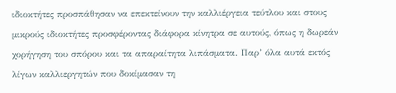ιδιοκτήτες προσπάθησαν να επεκτείνουν την καλλιέργεια τεύτλου και στους μικρούς ιδιοκτήτες προσφέροντας διάφορα κίνητρα σε αυτούς, όπως η δωρεάν χορήγηση του σπόρου και τα απαραίτητα λιπάσματα. Παρ’ όλα αυτά εκτός λίγων καλλιεργητών που δοκίμασαν τη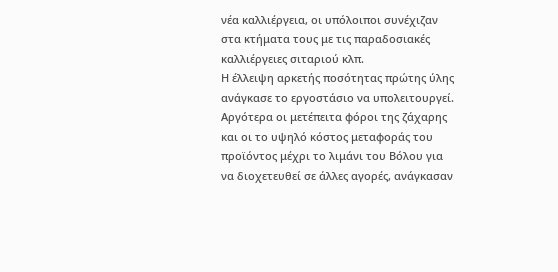νέα καλλιέργεια, οι υπόλοιποι συνέχιζαν στα κτήματα τους με τις παραδοσιακές καλλιέργειες σιταριού κλπ.
Η έλλειψη αρκετής ποσότητας πρώτης ύλης ανάγκασε το εργοστάσιο να υπολειτουργεί. Αργότερα οι μετέπειτα φόροι της ζάχαρης και οι το υψηλό κόστος μεταφοράς του προϊόντος μέχρι το λιμάνι του Βόλου για να διοχετευθεί σε άλλες αγορές, ανάγκασαν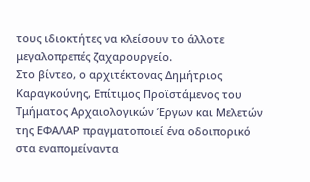τους ιδιοκτήτες να κλείσουν το άλλοτε μεγαλοπρεπές ζαχαρουργείο.
Στο βίντεο, ο αρχιτέκτονας Δημήτριος Καραγκούνης, Επίτιμος Προϊστάμενος του Τμήματος Αρχαιολογικών Έργων και Μελετών της ΕΦΑΛΑΡ πραγματοποιεί ένα οδοιπορικό στα εναπομείναντα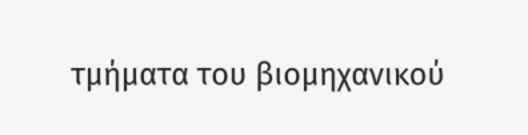τμήματα του βιομηχανικού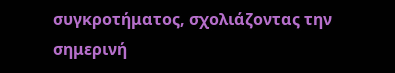συγκροτήματος, σχολιάζοντας την σημερινή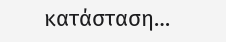κατάσταση…